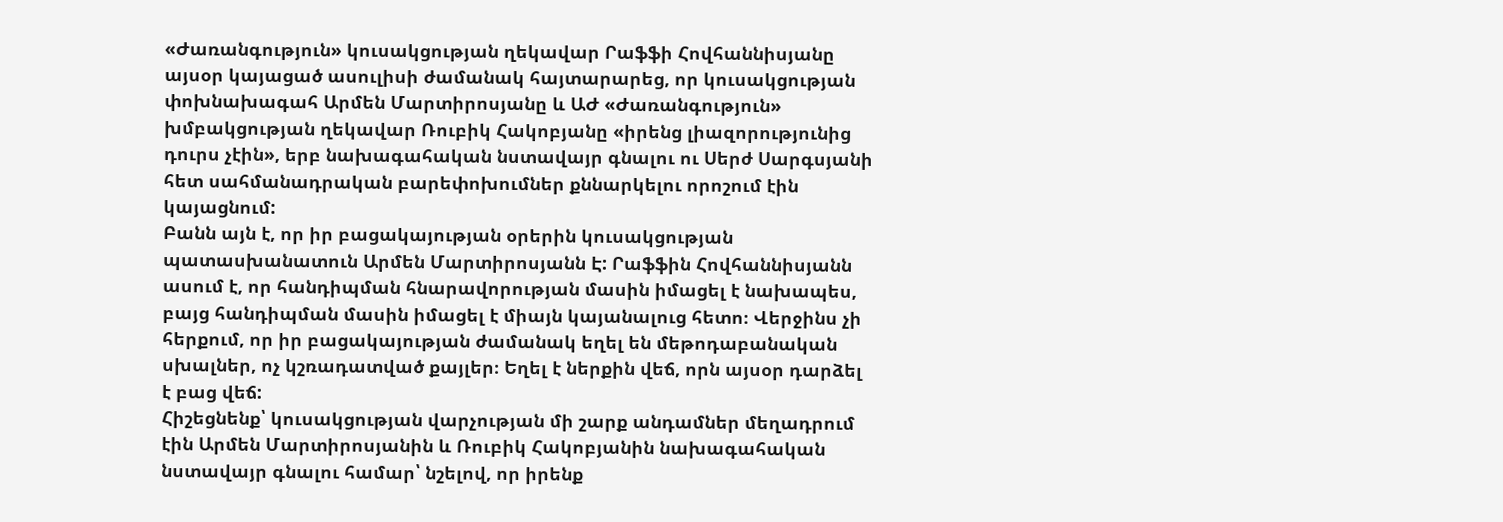«Ժառանգություն» կուսակցության ղեկավար Րաֆֆի Հովհաննիսյանը այսօր կայացած ասուլիսի ժամանակ հայտարարեց, որ կուսակցության փոխնախագահ Արմեն Մարտիրոսյանը և ԱԺ «Ժառանգություն» խմբակցության ղեկավար Ռուբիկ Հակոբյանը «իրենց լիազորությունից դուրս չէին», երբ նախագահական նստավայր գնալու ու Սերժ Սարգսյանի հետ սահմանադրական բարեփոխումներ քննարկելու որոշում էին կայացնում:
Բանն այն է, որ իր բացակայության օրերին կուսակցության պատասխանատուն Արմեն Մարտիրոսյանն Է: Րաֆֆին Հովհաննիսյանն ասում է, որ հանդիպման հնարավորության մասին իմացել է նախապես, բայց հանդիպման մասին իմացել է միայն կայանալուց հետո։ Վերջինս չի հերքում, որ իր բացակայության ժամանակ եղել են մեթոդաբանական սխալներ, ոչ կշռադատված քայլեր։ Եղել է ներքին վեճ, որն այսօր դարձել է բաց վեճ:
Հիշեցնենք՝ կուսակցության վարչության մի շարք անդամներ մեղադրում էին Արմեն Մարտիրոսյանին և Ռուբիկ Հակոբյանին նախագահական նստավայր գնալու համար՝ նշելով, որ իրենք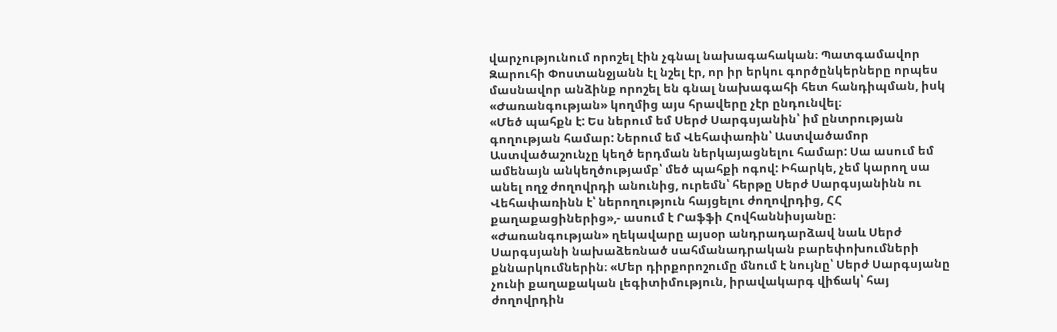վարչությունում որոշել էին չգնալ նախագահական։ Պատգամավոր Զարուհի Փոստանջյանն էլ նշել էր, որ իր երկու գործընկերները որպես մասնավոր անձինք որոշել են գնալ նախագահի հետ հանդիպման, իսկ «Ժառանգության» կողմից այս հրավերը չէր ընդունվել։
«Մեծ պահքն է: Ես ներում եմ Սերժ Սարգսյանին՝ իմ ընտրության գողության համար: Ներում եմ Վեհափառին՝ Աստվածամոր Աստվածաշունչը կեղծ երդման ներկայացնելու համար: Սա ասում եմ ամենայն անկեղծությամբ՝ մեծ պահքի ոգով: Իհարկե, չեմ կարող սա անել ողջ ժողովրդի անունից, ուրեմն՝ հերթը Սերժ Սարգսյանինն ու Վեհափառինն է՝ ներողություն հայցելու ժողովրդից, ՀՀ քաղաքացիներից»,- ասում է Րաֆֆի Հովհաննիսյանը։
«Ժառանգության» ղեկավարը այսօր անդրադարձավ նաև Սերժ Սարգսյանի նախաձեռնած սահմանադրական բարեփոխումների քննարկումներին։ «Մեր դիրքորոշումը մնում է նույնը՝ Սերժ Սարգսյանը չունի քաղաքական լեգիտիմություն, իրավակարգ վիճակ՝ հայ ժողովրդին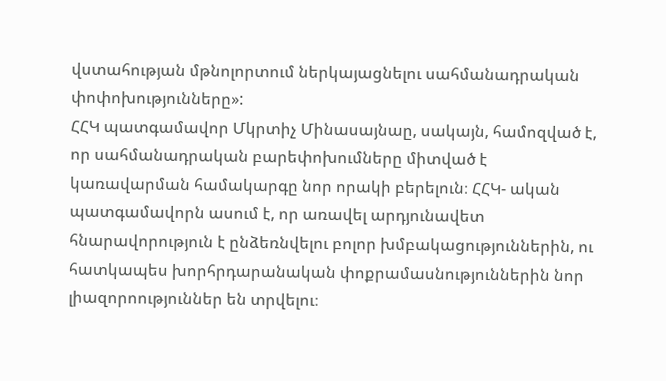վստահության մթնոլորտում ներկայացնելու սահմանադրական փոփոխությունները»:
ՀՀԿ պատգամավոր Մկրտիչ Մինասայնաը, սակայն, համոզված է, որ սահմանադրական բարեփոխումները միտված է կառավարման համակարգը նոր որակի բերելուն։ ՀՀԿ- ական պատգամավորն ասում է, որ առավել արդյունավետ հնարավորություն է ընձեռնվելու բոլոր խմբակացություններին, ու հատկապես խորհրդարանական փոքրամասնություններին նոր լիազորոություններ են տրվելու։